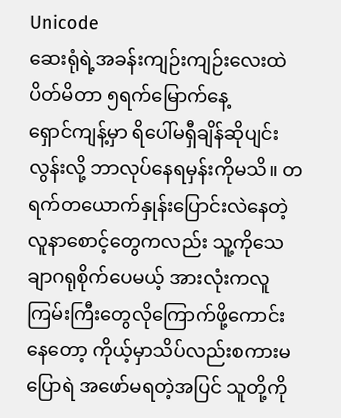Unicode
ဆေးရုံရဲ့အခန်းကျဉ်းကျဉ်းလေးထဲပိတ်မိတာ ၅ရက်မြောက်နေ့
ရှောင်ကျန့်မှာ ရိပေါ်မရှီချိန်ဆိုပျင်းလွန်းလို့ ဘာလုပ်နေရမှန်းကိုမသိ။ တရက်တယောက်နှုန်းပြောင်းလဲနေတဲ့ လူနာစောင့်တွေကလည်း သူ့ကိုသေချာဂရုစိုက်ပေမယ့် အားလုံးကလူကြမ်းကြီးတွေလိုကြောက်ဖို့ကောင်းနေတော့ ကိုယ့်မှာသိပ်လည်းစကားမပြောရဲ အဖော်မရတဲ့အပြင် သူတို့ကို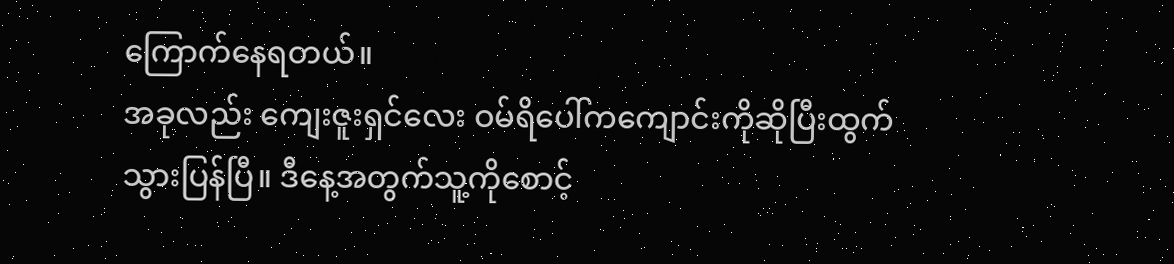ကြောက်နေရတယ်။
အခုလည်း ကျေးဇူးရှင်လေး ဝမ်ရိပေါ်ကကျောင်းကိုဆိုပြီးထွက်သွားပြန်ပြီ။ ဒီနေ့အတွက်သူ့ကိုစောင့်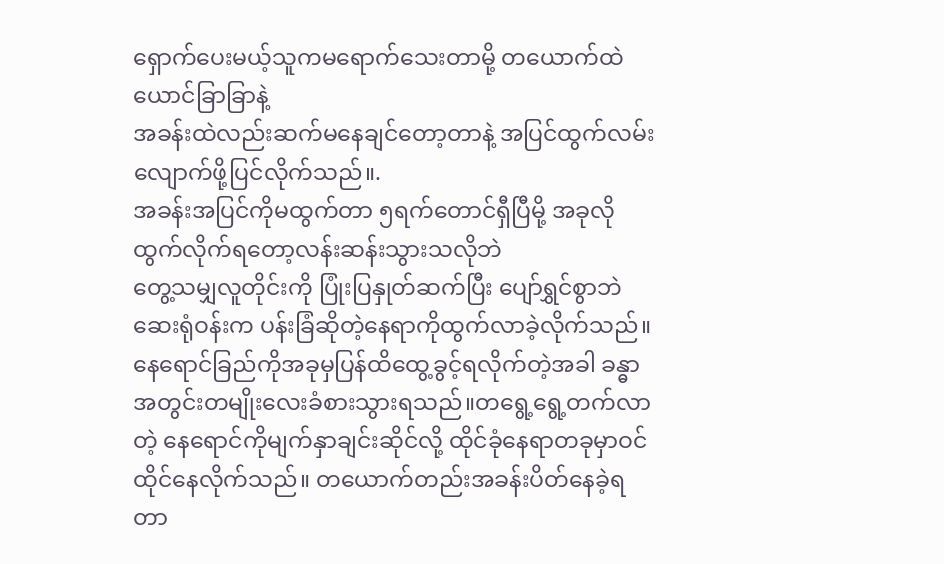ရှောက်ပေးမယ့်သူကမရောက်သေးတာမို့ တယောက်ထဲယောင်ခြာခြာနဲ့
အခန်းထဲလည်းဆက်မနေချင်တော့တာနဲ့ အပြင်ထွက်လမ်းလျောက်ဖို့ပြင်လိုက်သည်။.
အခန်းအပြင်ကိုမထွက်တာ ၅ရက်တောင်ရှီပြီမို့ အခုလိုထွက်လိုက်ရတော့လန်းဆန်းသွားသလိုဘဲ
တွေ့သမျှလူတိုင်းကို ပြုံးပြနှုတ်ဆက်ပြီး ပျော်ရွှင်စွာဘဲ ဆေးရုံဝန်းက ပန်းခြံဆိုတဲ့နေရာကိုထွက်လာခဲ့လိုက်သည်။နေရောင်ခြည်ကိုအခုမှပြန်ထိထွေ့ခွင့်ရလိုက်တဲ့အခါ ခန္ဓာအတွင်းတမျိုးလေးခံစားသွားရသည်။တရွေ့ရွေ့တက်လာတဲ့ နေရောင်ကိုမျက်နှာချင်းဆိုင်လို့ ထိုင်ခုံနေရာတခုမှာဝင်ထိုင်နေလိုက်သည်။ တယောက်တည်းအခန်းပိတ်နေခဲ့ရတာ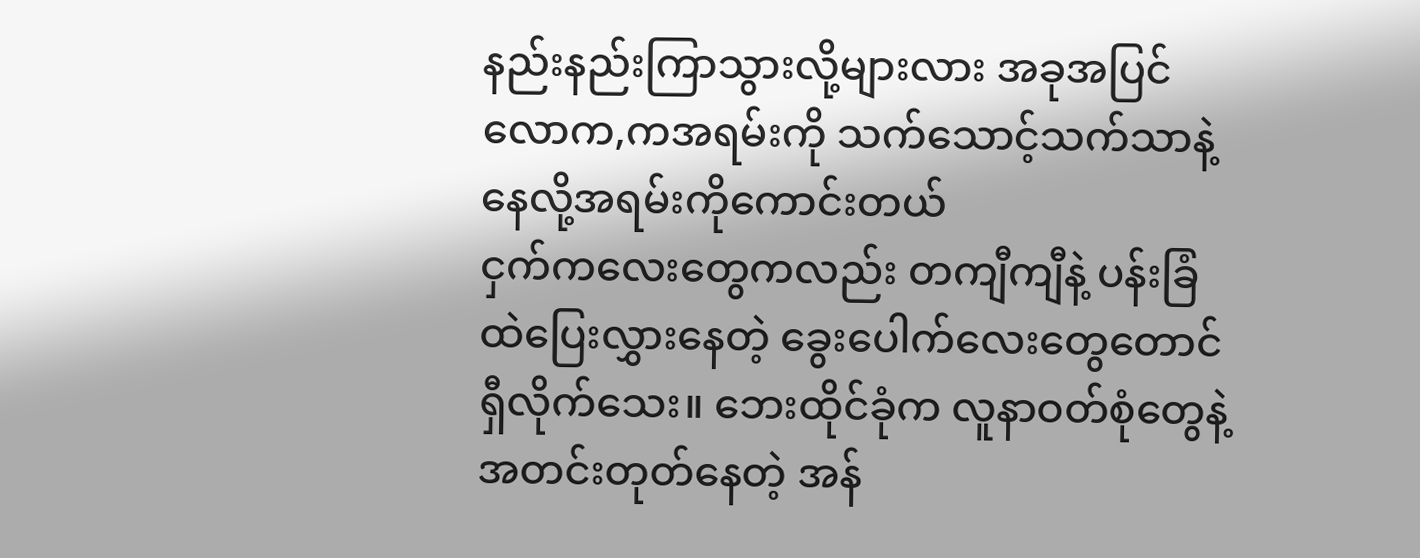နည်းနည်းကြာသွားလို့များလား အခုအပြင်လောက,ကအရမ်းကို သက်သောင့်သက်သာနဲ့နေလို့အရမ်းကိုကောင်းတယ်
ငှက်ကလေးတွေကလည်း တကျီကျီနဲ့ ပန်းခြံထဲပြေးလွှားနေတဲ့ ခွေးပေါက်လေးတွေတောင်ရှီလိုက်သေး။ ဘေးထိုင်ခုံက လူနာဝတ်စုံတွေနဲ့ အတင်းတုတ်နေတဲ့ အန်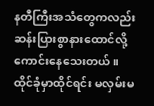နတီကြီးအသံတွေကလည်း ဆန်းပြားစွာနားထောင်လို့ကောင်းနေသေးတယ်။
ထိုင်ခုံမှာထိုင်ရင်း မလှမ်းမ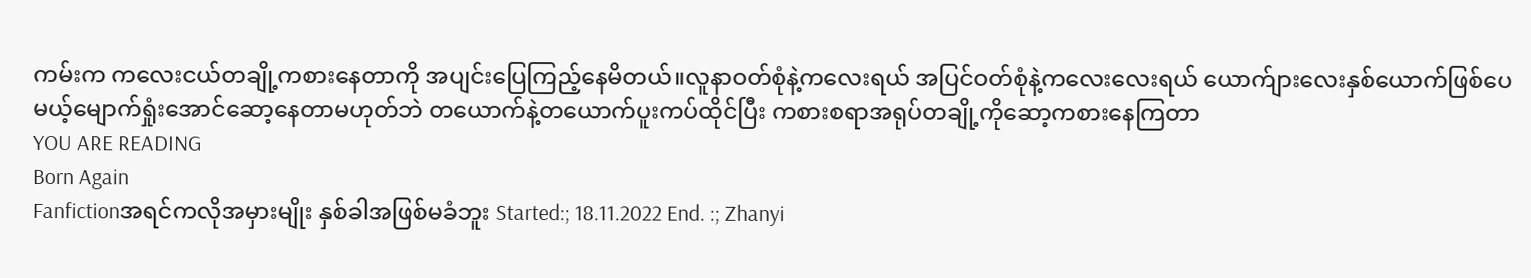ကမ်းက ကလေးငယ်တချို့ကစားနေတာကို အပျင်းပြေကြည့်နေမိတယ်။လူနာဝတ်စုံနဲ့ကလေးရယ် အပြင်ဝတ်စုံနဲ့ကလေးလေးရယ် ယောက်ျားလေးနှစ်ယောက်ဖြစ်ပေမယ့်မျောက်ရှုံးအောင်ဆော့နေတာမဟုတ်ဘဲ တယောက်နဲ့တယောက်ပူးကပ်ထိုင်ပြီး ကစားစရာအရုပ်တချို့ကိုဆော့ကစားနေကြတာ
YOU ARE READING
Born Again
Fanfictionအရင်ကလိုအမှားမျိုး နှစ်ခါအဖြစ်မခံဘူး Started:; 18.11.2022 End. :; Zhanyi